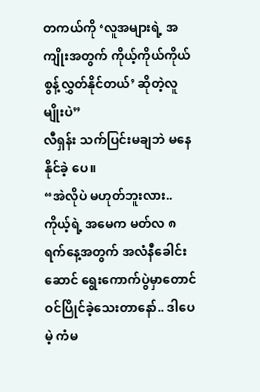တကယ်ကို ‘လူအများရဲ့ အကျိုးအတွက် ကိုယ့်ကိုယ်ကိုယ် စွန့်လွှတ်နိုင်တယ်’ ဆိုတဲ့လူမျိုးပဲ”
လီရှန်း သက်ပြင်းမချဘဲ မနေနိုင်ခဲ့ ပေ။
“အဲလိုပဲ မဟုတ်ဘူးလား.. ကိုယ့်ရဲ့ အမေက မတ်လ ၈ ရက်နေ့အတွက် အလံနီခေါင်းဆောင် ရွေးကောက်ပွဲမှာတောင် ဝင်ပြိုင်ခဲ့သေးတာနော်.. ဒါပေမဲ့ ကံမ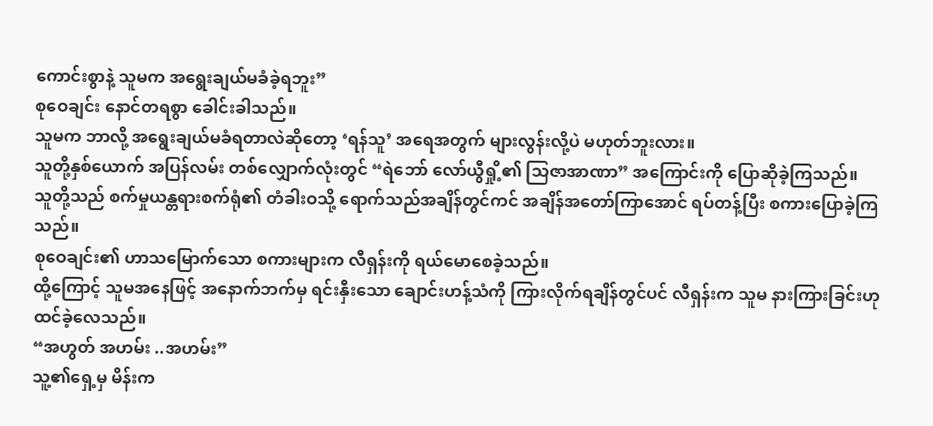ကောင်းစွာနဲ့ သူမက အရွေးချယ်မခံခဲ့ရဘူး”
စုဝေချင်း နောင်တရစွာ ခေါင်းခါသည်။
သူမက ဘာလို့ အရွေးချယ်မခံရတာလဲဆိုတော့ ‘ရန်သူ’ အရေအတွက် များလွန်းလို့ပဲ မဟုတ်ဘူးလား။
သူတို့နှစ်ယောက် အပြန်လမ်း တစ်လျှောက်လုံးတွင် “ရဲဘော် လော်ယွီရှို့၏ သြဇာအာဏာ” အကြောင်းကို ပြောဆိုခဲ့ကြသည်။
သူတို့သည် စက်မှုယန္တရားစက်ရုံ၏ တံခါးဝသို့ ရောက်သည်အချိန်တွင်ကင် အချိန်အတော်ကြာအောင် ရပ်တန့်ပြီး စကားပြောခဲ့ကြသည်။
စုဝေချင်း၏ ဟာသမြောက်သော စကားများက လီရှန်းကို ရယ်မောစေခဲ့သည်။
ထို့ကြောင့် သူမအနေဖြင့် အနောက်ဘက်မှ ရင်းနှီးသော ချောင်းဟန့်သံကို ကြားလိုက်ရချိန်တွင်ပင် လီရှန်းက သူမ နားကြားခြင်းဟု ထင်ခဲ့လေသည်။
“အဟွတ် အဟမ်း ..အဟမ်း”
သူ့၏ရှေ့မှ မိန်းက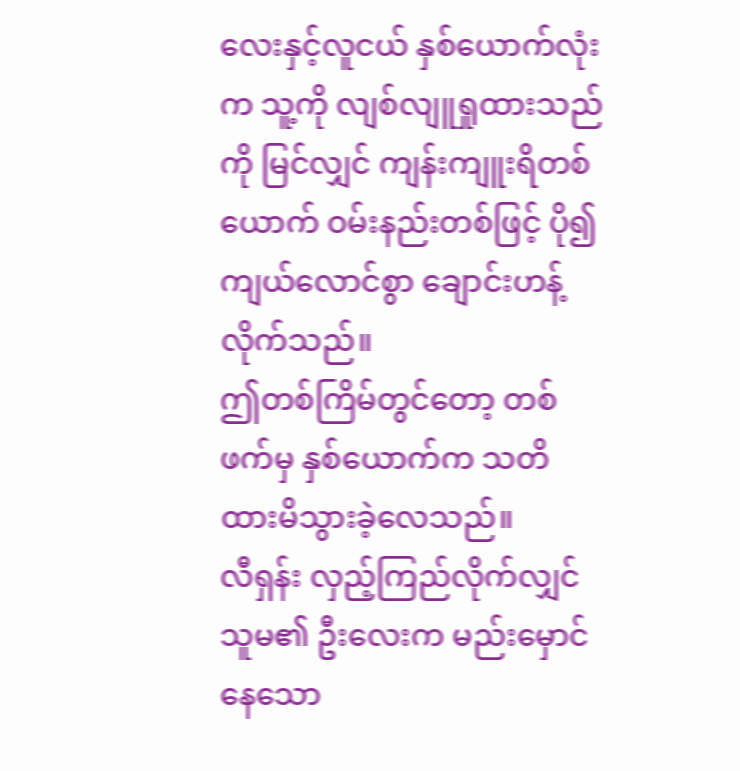လေးနှင့်လူငယ် နှစ်ယောက်လုံးက သူ့ကို လျစ်လျူရှုထားသည်ကို မြင်လျှင် ကျန်းကျူးရိတစ်ယောက် ဝမ်းနည်းတစ်ဖြင့် ပို၍ ကျယ်လောင်စွာ ချောင်းဟန့်လိုက်သည်။
ဤတစ်ကြိမ်တွင်တော့ တစ်ဖက်မှ နှစ်ယောက်က သတိထားမိသွားခဲ့လေသည်။
လီရှန်း လှည့်ကြည်လိုက်လျှင် သူမ၏ ဦးလေးက မည်းမှောင်နေသော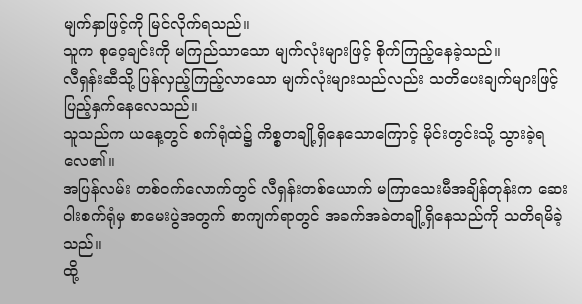မျက်နှာဖြင့်ကို မြင်လိုက်ရသည်။
သူက စုဝေ့ချင်းကို မကြည်သာသော မျက်လုံးများဖြင့် စိုက်ကြည့်နေခဲ့သည်။
လီရှန်းဆီသို့ ပြန်လှည့်ကြည့်လာသော မျက်လုံးများသည်လည်း သတိပေးချက်များဖြင့် ပြည့်နှက်နေလေသည်။
သူသည်က ယနေ့တွင် စက်ရုံထဲ၌ ကိစ္စတချို့ရှိနေသောကြောင့် မိုင်းတွင်းသို့ သွားခဲ့ရလေ၏။
အပြန်လမ်း တစ်ဝက်လောက်တွင် လီရှန်းတစ်ယောက် မကြာသေးမီအချိန်တုန်းက ဆေးဝါးစက်ရုံမှ စာမေးပွဲအတွက် စာကျက်ရာတွင် အခက်အခဲတချို့ရှိနေသည်ကို သတိရမိခဲ့သည်။
ထို့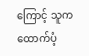ကြောင့် သူက ထောက်ပံ့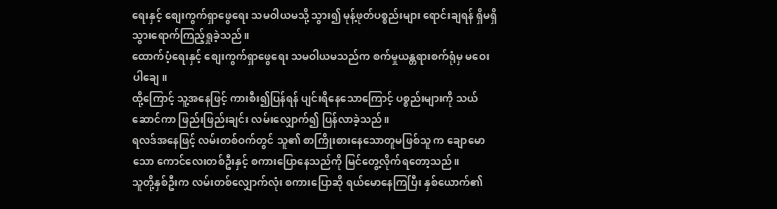ရေးနှင့် စျေးကွက်ရှာဖွေရေး သမဝါယမသို့ သွား၍ မုန့်ဖုတ်ပစ္စည်းများ ရောင်းချရန် ရှိမရှိသွားရောက်ကြည့်ရှုခဲ့သည်။
ထောက်ပံ့ရေးနှင့် စျေးကွက်ရှာဖွေရေး သမဝါယမသည်က စက်မှုယန္တရားစက်ရုံမှ မဝေးပါချေ။
ထို့ကြောင့် သူ့အနေဖြင့် ကားစီး၍ပြန်ရန် ပျင်းရိနေသောကြောင့် ပစ္စည်းများကို သယ်ဆောင်ကာ ဖြည်းဖြည်းချင်း လမ်းလျှောက်၍ ပြန်လာခဲ့သည်။
ရလဒ်အနေဖြင့် လမ်းတစ်ဝက်တွင် သူ၏ စာကြိုးစားနေသောတူမဖြစ်သူ က ချောမောသော ကောင်လေးတစ်ဦးနှင့် စကားပြောနေသည်ကို မြင်တွေ့လိုက်ရတော့သည်။
သူတို့နှစ်ဦးက လမ်းတစ်လျှောက်လုံး စကားပြောဆို ရယ်မောနေကြပြီး နှစ်ယောက်၏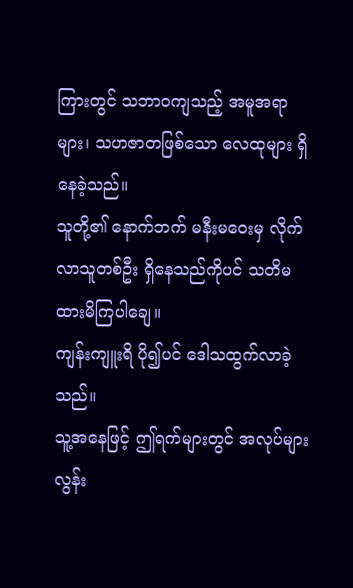ကြားတွင် သဘာဝကျသည့် အမူအရာများ၊ သဟဇာတဖြစ်သော လေထုများ ရှိနေခဲ့သည်။
သူတို့၏ နောက်ဘက် မနီးမဝေးမှ လိုက်လာသူတစ်ဦး ရှိနေသည်ကိုပင် သတိမထားမိကြပါချေ။
ကျန်းကျူးရိ ပို၍ပင် ဒေါသထွက်လာခဲ့သည်။
သူ့အနေဖြင့် ဤရက်များတွင် အလုပ်များလွန်း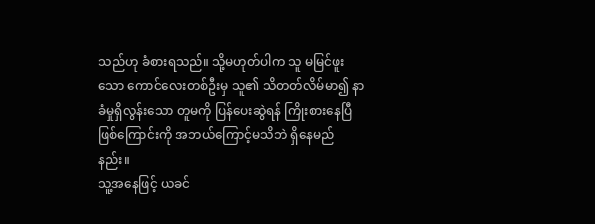သည်ဟု ခံစားရသည်။ သို့မဟုတ်ပါက သူ မမြင်ဖူးသော ကောင်လေးတစ်ဦးမှ သူ၏ သိတတ်လိမ်မာ၍ နာခံမှုရှိလွန်းသော တူမကို ပြန်ပေးဆွဲရန် ကြိုးစားနေပြီဖြစ်ကြောင်းကို အဘယ်ကြောင့်မသိဘဲ ရှိနေမည်နည်း။
သူ့အနေဖြင့် ယခင်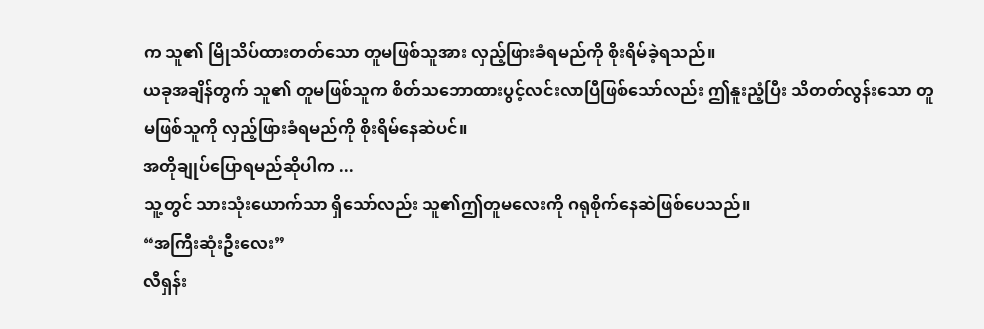က သူ၏ မြိုသိပ်ထားတတ်သော တူမဖြစ်သူအား လှည့်ဖြားခံရမည်ကို စိုးရိမ်ခဲ့ရသည်။
ယခုအချိန်တွက် သူ၏ တူမဖြစ်သူက စိတ်သဘောထားပွင့်လင်းလာပြီဖြစ်သော်လည်း ဤနူးညံ့ပြီး သိတတ်လွန်းသော တူမဖြစ်သူကို လှည့်ဖြားခံရမည်ကို စိုးရိမ်နေဆဲပင်။
အတိုချုပ်ပြောရမည်ဆိုပါက ...
သူ့တွင် သားသုံးယောက်သာ ရှိသော်လည်း သူ၏ဤတူမလေးကို ဂရုစိုက်နေဆဲဖြစ်ပေသည်။
“အကြီးဆုံးဦးလေး”
လီရှန်း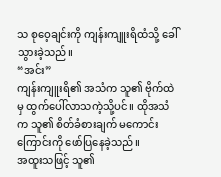သ စုဝေ့ချင်းကို ကျန်းကျူးရိထံသို့ ခေါ်သွားခဲ့သည်။
“အင်း”
ကျန်းကျူးရိ၏ အသံက သူ၏ ဗိုက်ထဲမှ ထွက်ပေါ်လာသကဲ့သို့ပင်။ ထိုအသံက သူ၏ စိတ်ခံစားချက် မကောင်းကြောင်းကို ဖော်ပြနေခဲ့သည်။
အထူးသဖြင့် သူ၏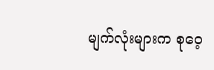မျက်လုံးများက စုဝေ့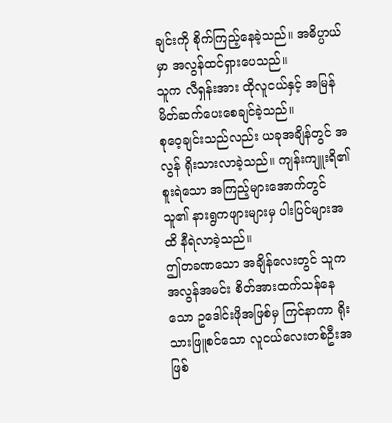ချင်းကို စိုက်ကြည့်နေခဲ့သည်။ အဓိပ္ပာယ်မှာ အလွန်ထင်ရှားပေသည်။
သူက လီရှန်းအား ထိုလူငယ်နှင့် အမြန် မိတ်ဆက်ပေးစေချင်ခဲ့သည်။
စုဝေ့ချင်းသည်လည်း ယခုအချိန်တွင် အလွန် ရိုးသားလာခဲ့သည်။ ကျန်းကျူးရိ၏ စူးရဲသော အကြည့်များအောက်တွင် သူ၏ နားရွကဖျားများမှ ပါးပြင်များအထိ နီရဲလာခဲ့သည်။
ဤတခဏသော အချိန်လေးတွင် သူက အလွန်အမင်း စိတ်အားထက်သန်နေသော ဥဒေါင်းဖိုအဖြစ်မှ ကြင်နာကာ ရိုးသားဖြူစင်သော လူငယ်လေးတစ်ဦးအဖြစ်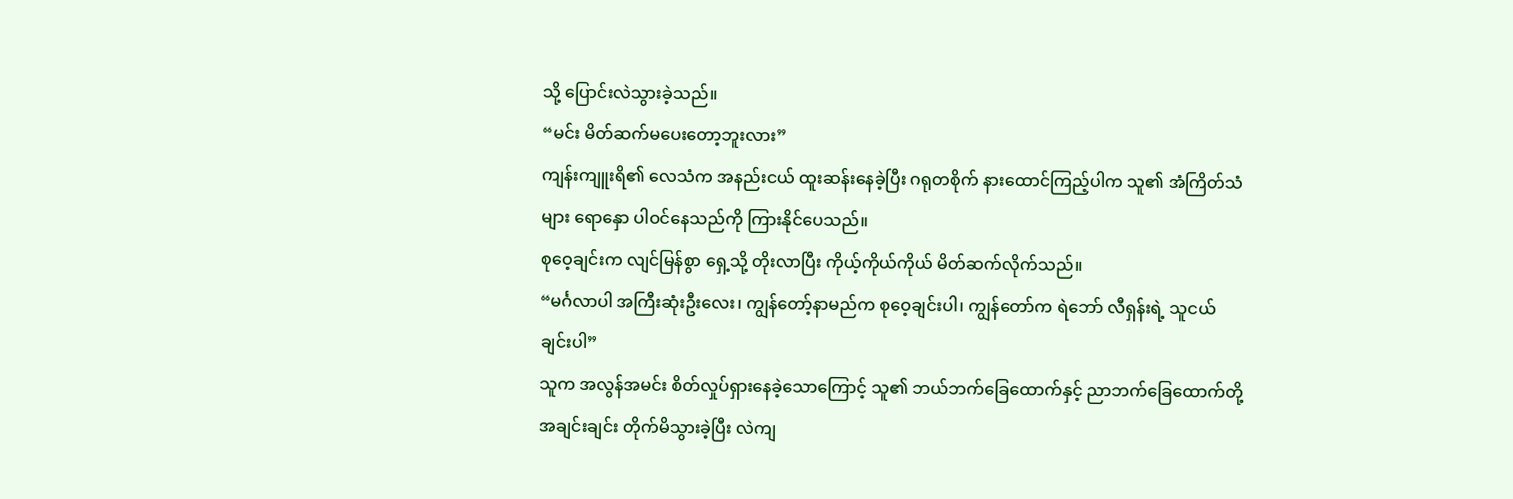သို့ ပြောင်းလဲသွားခဲ့သည်။
“မင်း မိတ်ဆက်မပေးတော့ဘူးလား”
ကျန်းကျူးရိ၏ လေသံက အနည်းငယ် ထူးဆန်းနေခဲ့ပြီး ဂရုတစိုက် နားထောင်ကြည့်ပါက သူ၏ အံကြိတ်သံများ ရောနှော ပါဝင်နေသည်ကို ကြားနိုင်ပေသည်။
စုဝေ့ချင်းက လျင်မြန်စွာ ရှေ့သို့ တိုးလာပြီး ကိုယ့်ကိုယ်ကိုယ် မိတ်ဆက်လိုက်သည်။
“မင်္ဂလာပါ အကြီးဆုံးဦးလေး၊ ကျွန်တော့်နာမည်က စုဝေ့ချင်းပါ၊ ကျွန်တော်က ရဲဘော် လီရှန်းရဲ့ သူငယ်ချင်းပါ”
သူက အလွန်အမင်း စိတ်လှုပ်ရှားနေခဲ့သောကြောင့် သူ၏ ဘယ်ဘက်ခြေထောက်နှင့် ညာဘက်ခြေထောက်တို့အချင်းချင်း တိုက်မိသွားခဲ့ပြီး လဲကျ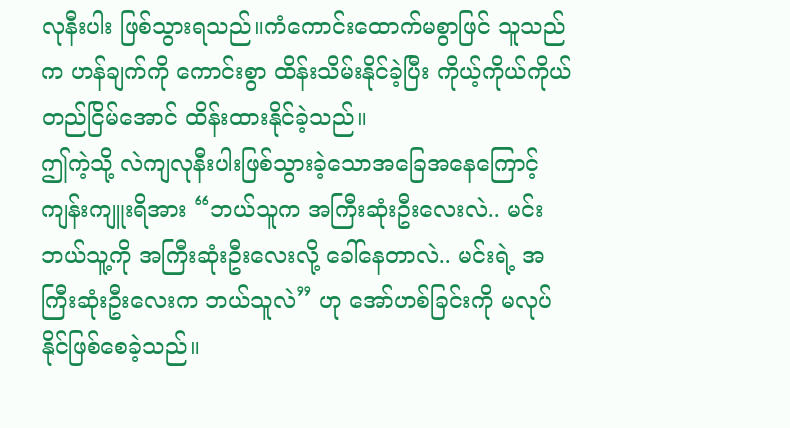လုနီးပါး ဖြစ်သွားရသည်။ကံကောင်းထောက်မစွာဖြင် သူသည်က ဟန်ချက်ကို ကောင်းစွာ ထိန်းသိမ်းနိုင်ခဲ့ပြီး ကိုယ့်ကိုယ်ကိုယ် တည်ငြိမ်အောင် ထိန်းထားနိုင်ခဲ့သည်။
ဤကဲ့သို့ လဲကျလုနီးပါးဖြစ်သွားခဲ့သောအခြေအနေကြောင့် ကျန်းကျူးရိအား “ဘယ်သူက အကြီးဆုံးဦးလေးလဲ.. မင်း ဘယ်သူ့ကို အကြီးဆုံးဦးလေးလို့ ခေါ်နေတာလဲ.. မင်းရဲ့ အကြီးဆုံးဦးလေးက ဘယ်သူလဲ” ဟု အော်ဟစ်ခြင်းကို မလုပ်နိုင်ဖြစ်စေခဲ့သည်။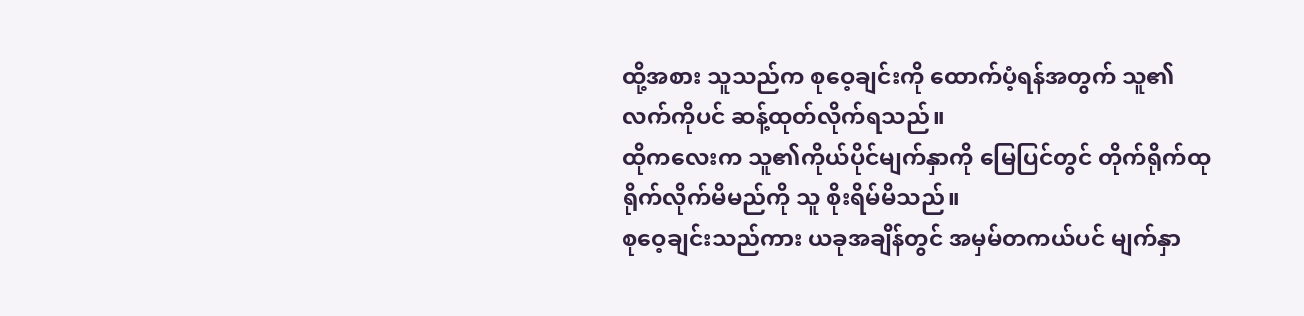ထို့အစား သူသည်က စုဝေ့ချင်းကို ထောက်ပံ့ရန်အတွက် သူ၏ လက်ကိုပင် ဆန့်ထုတ်လိုက်ရသည်။
ထိုကလေးက သူ၏ကိုယ်ပိုင်မျက်နှာကို မြေပြင်တွင် တိုက်ရိုက်ထုရိုက်လိုက်မိမည်ကို သူ စိုးရိမ်မိသည်။
စုဝေ့ချင်းသည်ကား ယခုအချိန်တွင် အမှမ်တကယ်ပင် မျက်နှာ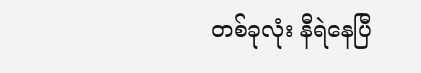တစ်ခုလုံး နီရဲနေပြီ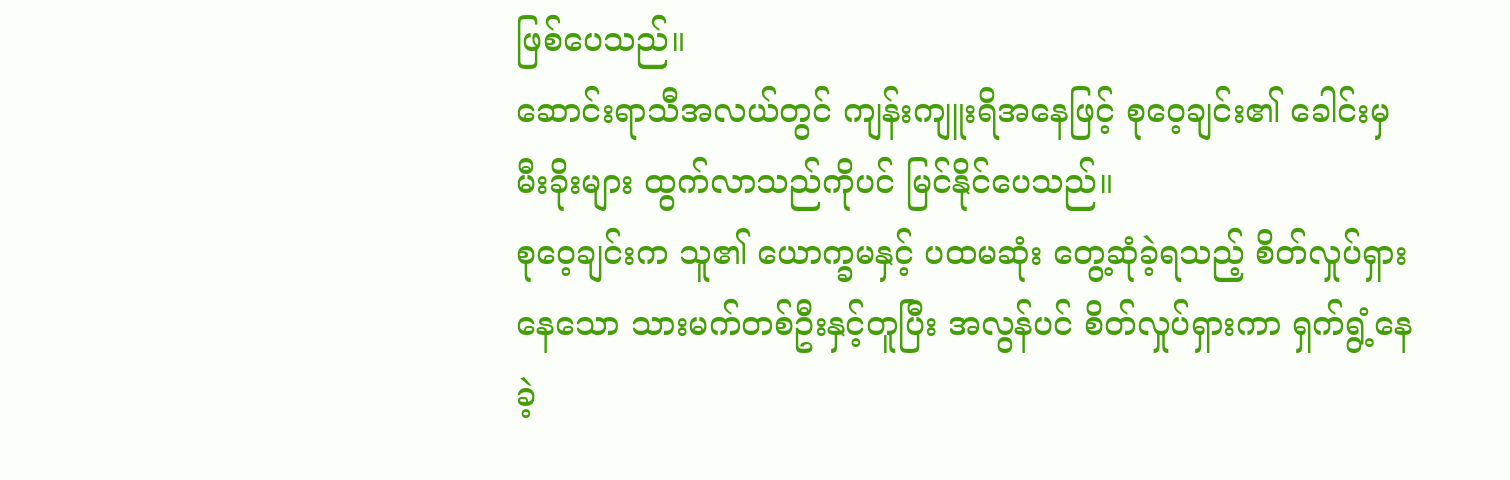ဖြစ်ပေသည်။
ဆောင်းရာသီအလယ်တွင် ကျန်းကျူးရိအနေဖြင့် စုဝေ့ချင်း၏ ခေါင်းမှ မီးခိုးများ ထွက်လာသည်ကိုပင် မြင်နိုင်ပေသည်။
စုဝေ့ချင်းက သူ၏ ယောက္ခမနှင့် ပထမဆုံး တွေ့ဆုံခဲ့ရသည့် စိတ်လှုပ်ရှားနေသော သားမက်တစ်ဦးနှင့်တူပြီး အလွန်ပင် စိတ်လှုပ်ရှားကာ ရှက်ရွံ့နေခဲ့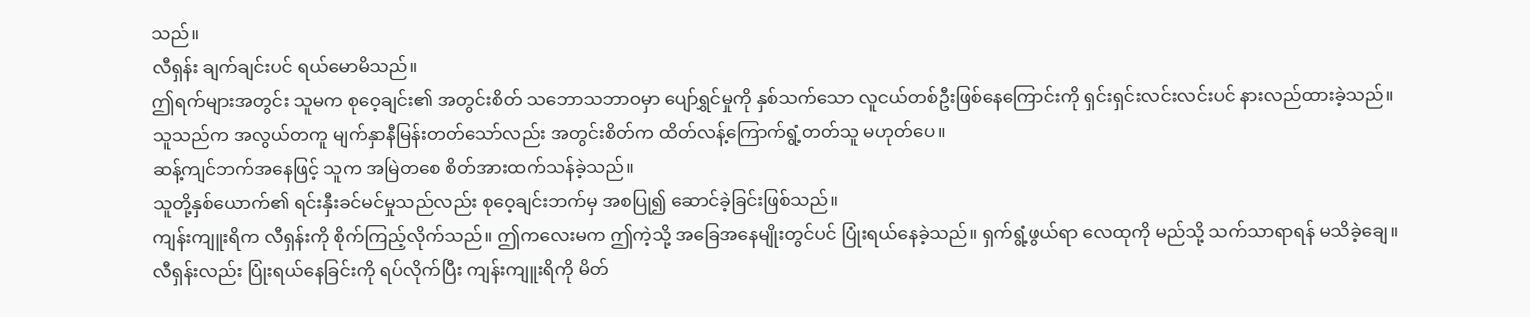သည်။
လီရှန်း ချက်ချင်းပင် ရယ်မောမိသည်။
ဤရက်များအတွင်း သူမက စုဝေ့ချင်း၏ အတွင်းစိတ် သဘောသဘာဝမှာ ပျော်ရွှင်မှုကို နှစ်သက်သော လူငယ်တစ်ဦးဖြစ်နေကြောင်းကို ရှင်းရှင်းလင်းလင်းပင် နားလည်ထားခဲ့သည်။
သူသည်က အလွယ်တကူ မျက်နှာနီမြန်းတတ်သော်လည်း အတွင်းစိတ်က ထိတ်လန့်ကြောက်ရွံ့တတ်သူ မဟုတ်ပေ။
ဆန့်ကျင်ဘက်အနေဖြင့် သူက အမြဲတစေ စိတ်အားထက်သန်ခဲ့သည်။
သူတို့နှစ်ယောက်၏ ရင်းနှီးခင်မင်မှုသည်လည်း စုဝေ့ချင်းဘက်မှ အစပြု၍ ဆောင်ခဲ့ခြင်းဖြစ်သည်။
ကျန်းကျူးရိက လီရှန်းကို စိုက်ကြည့်လိုက်သည်။ ဤကလေးမက ဤကဲ့သို့ အခြေအနေမျိုးတွင်ပင် ပြုံးရယ်နေခဲ့သည်။ ရှက်ရွံ့ဖွယ်ရာ လေထုကို မည်သို့ သက်သာရာရန် မသိခဲ့ချေ။
လီရှန်းလည်း ပြုံးရယ်နေခြင်းကို ရပ်လိုက်ပြီး ကျန်းကျူးရိကို မိတ်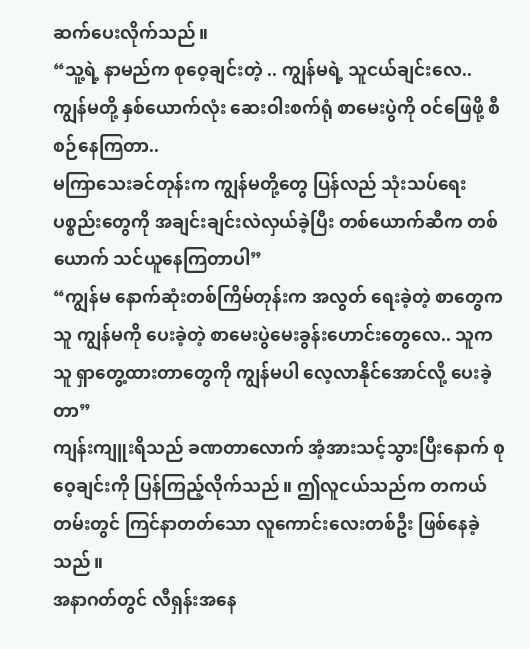ဆက်ပေးလိုက်သည်။
“သူ့ရဲ့ နာမည်က စုဝေ့ချင်းတဲ့ .. ကျွန်မရဲ့ သူငယ်ချင်းလေ.. ကျွန်မတို့ နှစ်ယောက်လုံး ဆေးဝါးစက်ရုံ စာမေးပွဲကို ဝင်ဖြေဖို့ စီစဉ်နေကြတာ..
မကြာသေးခင်တုန်းက ကျွန်မတို့တွေ ပြန်လည် သုံးသပ်ရေး ပစ္စည်းတွေကို အချင်းချင်းလဲလှယ်ခဲ့ပြီး တစ်ယောက်ဆီက တစ်ယောက် သင်ယူနေကြတာပါ”
“ကျွန်မ နောက်ဆုံးတစ်ကြိမ်တုန်းက အလွတ် ရေးခဲ့တဲ့ စာတွေက သူ ကျွန်မကို ပေးခဲ့တဲ့ စာမေးပွဲမေးခွန်းဟောင်းတွေလေ.. သူက သူ ရှာတွေ့ထားတာတွေကို ကျွန်မပါ လေ့လာနိုင်အောင်လို့ ပေးခဲ့တာ”
ကျန်းကျူးရိသည် ခဏတာလောက် အံ့အားသင့်သွားပြီးနောက် စုဝေ့ချင်းကို ပြန်ကြည့်လိုက်သည်။ ဤလူငယ်သည်က တကယ်တမ်းတွင် ကြင်နာတတ်သော လူကောင်းလေးတစ်ဦး ဖြစ်နေခဲ့သည်။
အနာဂတ်တွင် လီရှန်းအနေ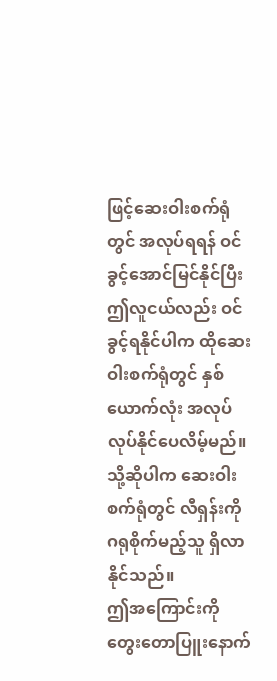ဖြင့်ဆေးဝါးစက်ရုံတွင် အလုပ်ရရန် ဝင်ခွင့်အောင်မြင်နိုင်ပြီး ဤလူငယ်လည်း ဝင်ခွင့်ရနိုင်ပါက ထိုဆေးဝါးစက်ရုံတွင် နှစ်ယောက်လုံး အလုပ်လုပ်နိုင်ပေလိမ့်မည်။
သို့ဆိုပါက ဆေးဝါးစက်ရုံတွင် လီရှန်းကို ဂရုစိုက်မည့်သူ ရှိလာနိုင်သည်။
ဤအကြောင်းကို တွေးတောပြူးနောက်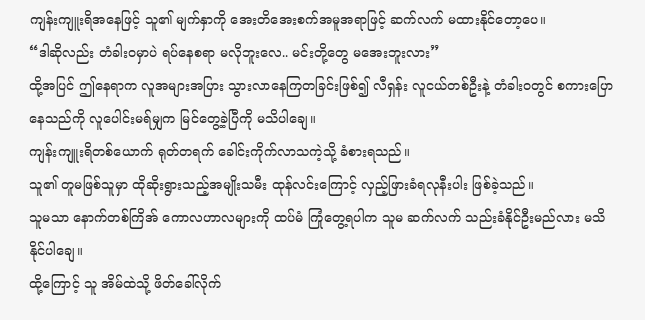ကျန်းကျူးရိအနေဖြင့် သူ၏ မျက်နှာကို အေးတိအေးစက်အမူအရာဖြင့် ဆက်လက် မထားနိုင်တော့ပေ။
“ဒါဆိုလည်း တံခါးဝမှာပဲ ရပ်နေစရာ မလိုဘူးလေ.. မင်းတို့တွေ မအေးဘူးလား”
ထို့အပြင် ဤနေရာက လူအများအပြား သွားလာနေကြတခြင်းဖြစ်၍ လီရှန်း လူငယ်တစ်ဦးနဲ့ တံခါးဝတွင် စကားပြောနေသည်ကို လူပေါင်းမရ်မျှက မြင်တွေ့ခဲ့ပြီကို မသိပါချေ။
ကျန်းကျူးရိတစ်ယောက် ရုတ်တရက် ခေါင်းကိုက်လာသကဲ့သို့ ခံစားရသည်။
သူ၏ တူမဖြစ်သူမှာ ထိုဆိုးရွားသည့်အမျိုးသမီး ထုန်လင်းကြောင့် လှည့်ဖြားခံရလုနီးပါး ဖြစ်ခဲ့သည်။
သူမသာ နောက်တစ်ကြိအ် ကောလဟာလများကို ထပ်မံ ကြုံတွေ့ရပါက သူမ ဆက်လက် သည်းခံနိုင်ဦးမည်လား မသိနိုင်ပါချေ။
ထို့ကြောင့် သူ အိမ်ထဲသို့ ဖိတ်ခေါ်လိုက်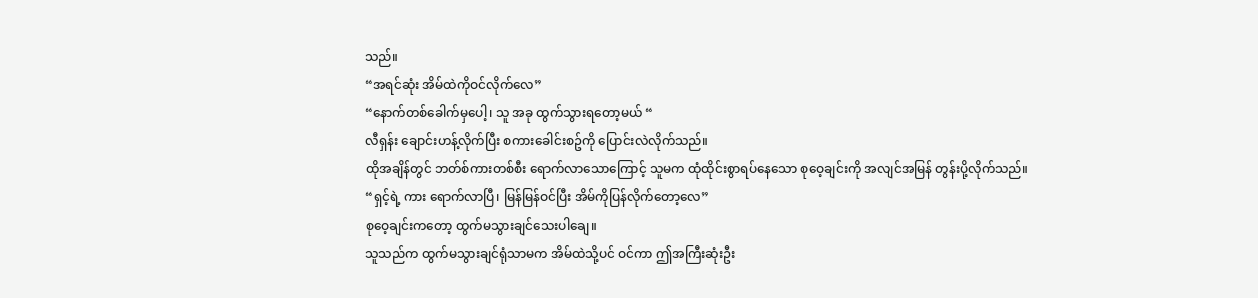သည်။
“အရင်ဆုံး အိမ်ထဲကိုဝင်လိုက်လေ”
“နောက်တစ်ခေါက်မှပေါ့၊ သူ အခု ထွက်သွားရတော့မယ် “
လီရှန်း ချောင်းဟန့်လိုက်ပြီး စကားခေါင်းစဥ်ကို ပြောင်းလဲလိုက်သည်။
ထိုအချိန်တွင် ဘတ်စ်ကားတစ်စီး ရောက်လာသောကြောင့် သူမက ထုံထိုင်းစွာရပ်နေသော စုဝေ့ချင်းကို အလျင်အမြန် တွန်းပို့လိုက်သည်။
“ရှင့်ရဲ့ ကား ရောက်လာပြီ၊ မြန်မြန်ဝင်ပြီး အိမ်ကိုပြန်လိုက်တော့လေ”
စုဝေ့ချင်းကတော့ ထွက်မသွားချင်သေးပါချေ။
သူသည်က ထွက်မသွားချင်ရုံသာမက အိမ်ထဲသို့ပင် ဝင်ကာ ဤအကြီးဆုံးဦး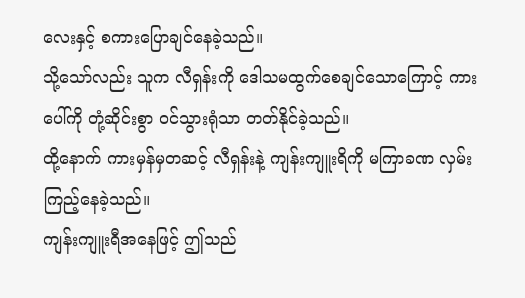လေးနှင့် စကားပြောချင်နေခဲ့သည်။
သို့သော်လည်း သူက လီရှန်းကို ဒေါသမထွက်စေချင်သောကြောင့် ကားပေါ်ကို တုံ့ဆိုင်းစွာ ဝင်သွားရုံသာ တတ်နိုင်ခဲ့သည်။
ထို့နောက် ကားမှန်မှတဆင့် လီရှန်းနဲ့ ကျန်းကျူးရိကို မကြာခဏ လှမ်းကြည့်နေခဲ့သည်။
ကျန်းကျူးရီအနေဖြင့် ဤသည်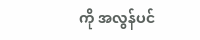ကို အလွန်ပင်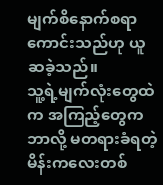မျက်စိနောက်စရာကောင်းသည်ဟု ယူဆခဲ့သည်။
သူ့ရဲ့မျက်လုံးတွေထဲက အကြည့်တွေက ဘာလို့ မတရားခံရတဲ့ မိန်းကလေးတစ်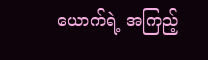ယောက်ရဲ့ အကြည့်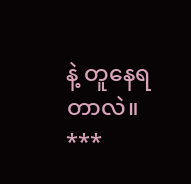နဲ့ တူနေရတာလဲ။
***